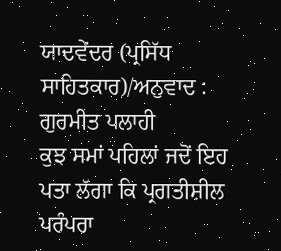ਯਾਦਵੇਂਦਰ (ਪ੍ਰਸਿੱਧ ਸਾਹਿਤਕਾਰ)/ਅਨੁਵਾਦ : ਗੁਰਮੀਤ ਪਲਾਹੀ
ਕੁਝ ਸਮਾਂ ਪਹਿਲਾਂ ਜਦੋਂ ਇਹ ਪਤਾ ਲੱਗਾ ਕਿ ਪ੍ਰਗਤੀਸ਼ੀਲ ਪਰੰਪਰਾ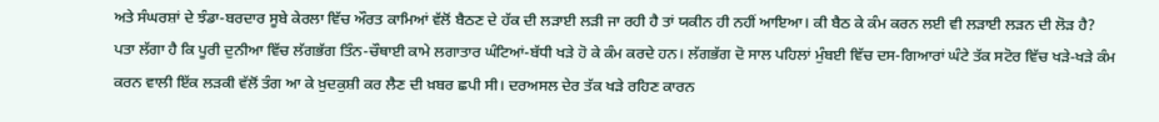ਅਤੇ ਸੰਘਰਸ਼ਾਂ ਦੇ ਝੰਡਾ-ਬਰਦਾਰ ਸੂਬੇ ਕੇਰਲਾ ਵਿੱਚ ਔਰਤ ਕਾਮਿਆਂ ਵੱਲੋਂ ਬੈਠਣ ਦੇ ਹੱਕ ਦੀ ਲੜਾਈ ਲੜੀ ਜਾ ਰਹੀ ਹੈ ਤਾਂ ਯਕੀਨ ਹੀ ਨਹੀਂ ਆਇਆ। ਕੀ ਬੈਠ ਕੇ ਕੰਮ ਕਰਨ ਲਈ ਵੀ ਲੜਾਈ ਲੜਨ ਦੀ ਲੋੜ ਹੈ?
ਪਤਾ ਲੱਗਾ ਹੈ ਕਿ ਪੂਰੀ ਦੁਨੀਆ ਵਿੱਚ ਲੱਗਭੱਗ ਤਿੰਨ-ਚੌਥਾਈ ਕਾਮੇ ਲਗਾਤਾਰ ਘੰਟਿਆਂ-ਬੱਧੀ ਖੜੇ ਹੋ ਕੇ ਕੰਮ ਕਰਦੇ ਹਨ। ਲੱਗਭੱਗ ਦੋ ਸਾਲ ਪਹਿਲਾਂ ਮੁੰਬਈ ਵਿੱਚ ਦਸ-ਗਿਆਰਾਂ ਘੰਟੇ ਤੱਕ ਸਟੋਰ ਵਿੱਚ ਖੜੇ-ਖੜੇ ਕੰਮ ਕਰਨ ਵਾਲੀ ਇੱਕ ਲੜਕੀ ਵੱਲੋਂ ਤੰਗ ਆ ਕੇ ਖ਼ੁਦਕੁਸ਼ੀ ਕਰ ਲੈਣ ਦੀ ਖ਼ਬਰ ਛਪੀ ਸੀ। ਦਰਅਸਲ ਦੇਰ ਤੱਕ ਖੜੇ ਰਹਿਣ ਕਾਰਨ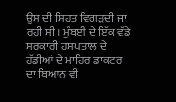ਉਸ ਦੀ ਸਿਹਤ ਵਿਗੜਦੀ ਜਾ ਰਹੀ ਸੀ। ਮੁੰਬਈ ਦੇ ਇੱਕ ਵੱਡੇ ਸਰਕਾਰੀ ਹਸਪਤਾਲ ਦੇ ਹੱਡੀਆਂ ਦੇ ਮਾਹਿਰ ਡਾਕਟਰ ਦਾ ਬਿਆਨ ਵੀ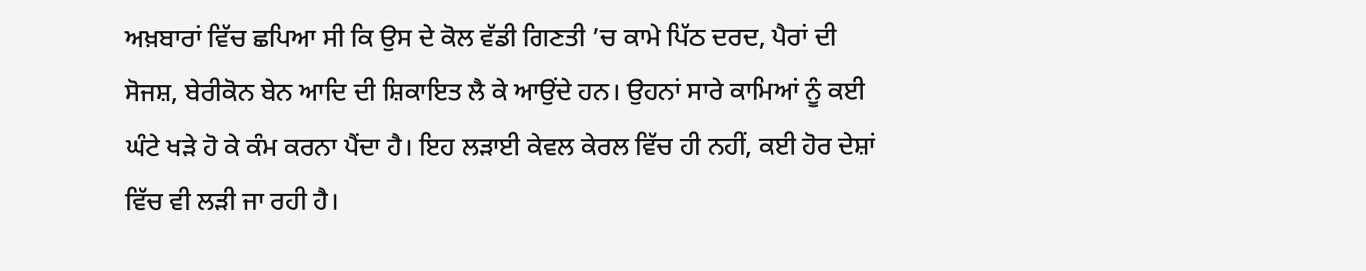ਅਖ਼ਬਾਰਾਂ ਵਿੱਚ ਛਪਿਆ ਸੀ ਕਿ ਉਸ ਦੇ ਕੋਲ ਵੱਡੀ ਗਿਣਤੀ ’ਚ ਕਾਮੇ ਪਿੱਠ ਦਰਦ, ਪੈਰਾਂ ਦੀ ਸੋਜਸ਼, ਬੇਰੀਕੋਨ ਬੇਨ ਆਦਿ ਦੀ ਸ਼ਿਕਾਇਤ ਲੈ ਕੇ ਆਉਂਦੇ ਹਨ। ਉਹਨਾਂ ਸਾਰੇ ਕਾਮਿਆਂ ਨੂੰ ਕਈ ਘੰਟੇ ਖੜੇ ਹੋ ਕੇ ਕੰਮ ਕਰਨਾ ਪੈਂਦਾ ਹੈ। ਇਹ ਲੜਾਈ ਕੇਵਲ ਕੇਰਲ ਵਿੱਚ ਹੀ ਨਹੀਂ, ਕਈ ਹੋਰ ਦੇਸ਼ਾਂ ਵਿੱਚ ਵੀ ਲੜੀ ਜਾ ਰਹੀ ਹੈ।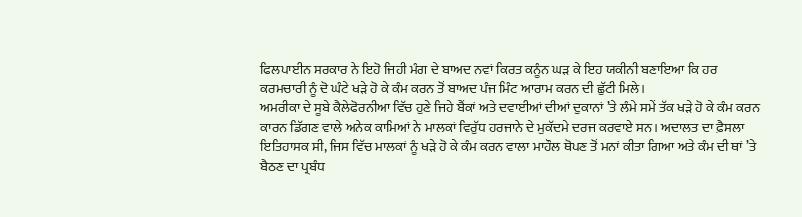ਫਿਲਪਾਈਨ ਸਰਕਾਰ ਨੇ ਇਹੋ ਜਿਹੀ ਮੰਗ ਦੇ ਬਾਅਦ ਨਵਾਂ ਕਿਰਤ ਕਨੂੰਨ ਘੜ ਕੇ ਇਹ ਯਕੀਨੀ ਬਣਾਇਆ ਕਿ ਹਰ ਕਰਮਚਾਰੀ ਨੂੰ ਦੋ ਘੰਟੇ ਖੜੇ ਹੋ ਕੇ ਕੰਮ ਕਰਨ ਤੋਂ ਬਾਅਦ ਪੰਜ ਮਿੰਟ ਆਰਾਮ ਕਰਨ ਦੀ ਛੁੱਟੀ ਮਿਲੇ।
ਅਮਰੀਕਾ ਦੇ ਸੂਬੇ ਕੈਲੇਫੋਰਨੀਆ ਵਿੱਚ ਹੁਣੇ ਜਿਹੇ ਬੈਂਕਾਂ ਅਤੇ ਦਵਾਈਆਂ ਦੀਆਂ ਦੁਕਾਨਾਂ ’ਤੇ ਲੰਮੇ ਸਮੇਂ ਤੱਕ ਖੜੇ ਹੋ ਕੇ ਕੰਮ ਕਰਨ ਕਾਰਨ ਡਿੱਗਣ ਵਾਲੇ ਅਨੇਕ ਕਾਮਿਆਂ ਨੇ ਮਾਲਕਾਂ ਵਿਰੁੱਧ ਹਰਜਾਨੇ ਦੇ ਮੁਕੱਦਮੇ ਦਰਜ ਕਰਵਾਏ ਸਨ। ਅਦਾਲਤ ਦਾ ਫ਼ੈਸਲਾ ਇਤਿਹਾਸਕ ਸੀ, ਜਿਸ ਵਿੱਚ ਮਾਲਕਾਂ ਨੂੰ ਖੜੇ ਹੋ ਕੇ ਕੰਮ ਕਰਨ ਵਾਲਾ ਮਾਹੌਲ ਥੋਪਣ ਤੋਂ ਮਨਾਂ ਕੀਤਾ ਗਿਆ ਅਤੇ ਕੰਮ ਦੀ ਥਾਂ ’ਤੇ ਬੈਠਣ ਦਾ ਪ੍ਰਬੰਧ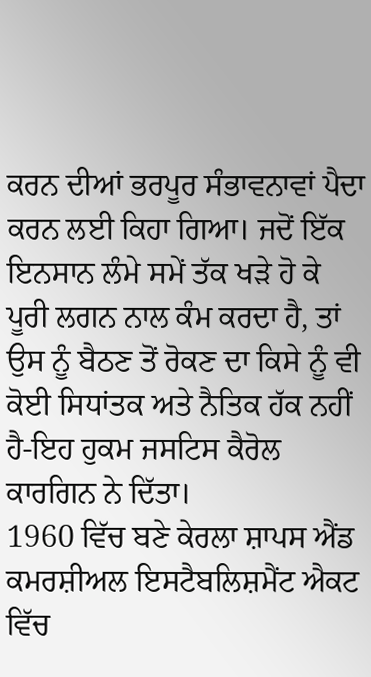ਕਰਨ ਦੀਆਂ ਭਰਪੂਰ ਸੰਭਾਵਨਾਵਾਂ ਪੈਦਾ ਕਰਨ ਲਈ ਕਿਹਾ ਗਿਆ। ਜਦੋਂ ਇੱਕ ਇਨਸਾਨ ਲੰਮੇ ਸਮੇਂ ਤੱਕ ਖੜੇ ਹੋ ਕੇ ਪੂਰੀ ਲਗਨ ਨਾਲ ਕੰਮ ਕਰਦਾ ਹੈ, ਤਾਂ ਉਸ ਨੂੰ ਬੈਠਣ ਤੋਂ ਰੋਕਣ ਦਾ ਕਿਸੇ ਨੂੰ ਵੀ ਕੋਈ ਸਿਧਾਂਤਕ ਅਤੇ ਨੈਤਿਕ ਹੱਕ ਨਹੀਂ ਹੈ-ਇਹ ਹੁਕਮ ਜਸਟਿਸ ਕੈਰੋਲ ਕਾਰਗਿਨ ਨੇ ਦਿੱਤਾ।
1960 ਵਿੱਚ ਬਣੇ ਕੇਰਲਾ ਸ਼ਾਪਸ ਐਂਡ ਕਮਰਸ਼ੀਅਲ ਇਸਟੈਬਲਿਸ਼ਮੈਂਟ ਐਕਟ ਵਿੱਚ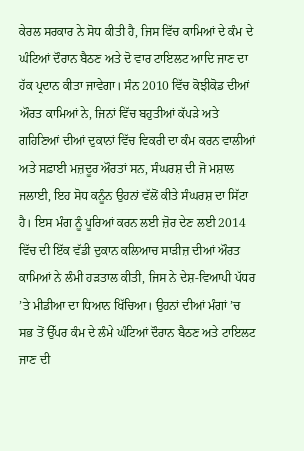ਕੇਰਲ ਸਰਕਾਰ ਨੇ ਸੋਧ ਕੀਤੀ ਹੈ, ਜਿਸ ਵਿੱਚ ਕਾਮਿਆਂ ਦੇ ਕੰਮ ਦੇ ਘੰਟਿਆਂ ਦੌਰਾਨ ਬੈਠਣ ਅਤੇ ਦੋ ਵਾਰ ਟਾਇਲਟ ਆਦਿ ਜਾਣ ਦਾ ਹੱਕ ਪ੍ਰਦਾਨ ਕੀਤਾ ਜਾਵੇਗਾ। ਸੰਨ 2010 ਵਿੱਚ ਕੋਝੀਕੋਡ ਦੀਆਂ ਔਰਤ ਕਾਮਿਆਂ ਨੇ, ਜਿਨਾਂ ਵਿੱਚ ਬਹੁਤੀਆਂ ਕੱਪੜੇ ਅਤੇ ਗਹਿਣਿਆਂ ਦੀਆਂ ਦੁਕਾਨਾਂ ਵਿੱਚ ਵਿਕਰੀ ਦਾ ਕੰਮ ਕਰਨ ਵਾਲੀਆਂ ਅਤੇ ਸਫ਼ਾਈ ਮਜ਼ਦੂਰ ਔਰਤਾਂ ਸਨ, ਸੰਘਰਸ਼ ਦੀ ਜੋ ਮਸ਼ਾਲ ਜਲਾਈ, ਇਹ ਸੋਧ ਕਨੂੰਨ ਉਹਨਾਂ ਵੱਲੋਂ ਕੀਤੇ ਸੰਘਰਸ਼ ਦਾ ਸਿੱਟਾ ਹੈ। ਇਸ ਮੰਗ ਨੂੰ ਪੂਰਿਆਂ ਕਰਨ ਲਈ ਜ਼ੋਰ ਦੇਣ ਲਈ 2014 ਵਿੱਚ ਦੀ ਇੱਕ ਵੱਡੀ ਦੁਕਾਨ ਕਲਿਆਚ ਸਾੜੀਜ਼ ਦੀਆਂ ਔਰਤ ਕਾਮਿਆਂ ਨੇ ਲੰਮੀ ਹੜਤਾਲ ਕੀਤੀ, ਜਿਸ ਨੇ ਦੇਸ਼-ਵਿਆਪੀ ਪੱਧਰ ’ਤੇ ਮੀਡੀਆ ਦਾ ਧਿਆਨ ਖਿੱਚਿਆ। ਉਹਨਾਂ ਦੀਆਂ ਮੰਗਾਂ ’ਚ ਸਭ ਤੋਂ ਉੱਪਰ ਕੰਮ ਦੇ ਲੰਮੇ ਘੰਟਿਆਂ ਦੌਰਾਨ ਬੈਠਣ ਅਤੇ ਟਾਇਲਟ ਜਾਣ ਦੀ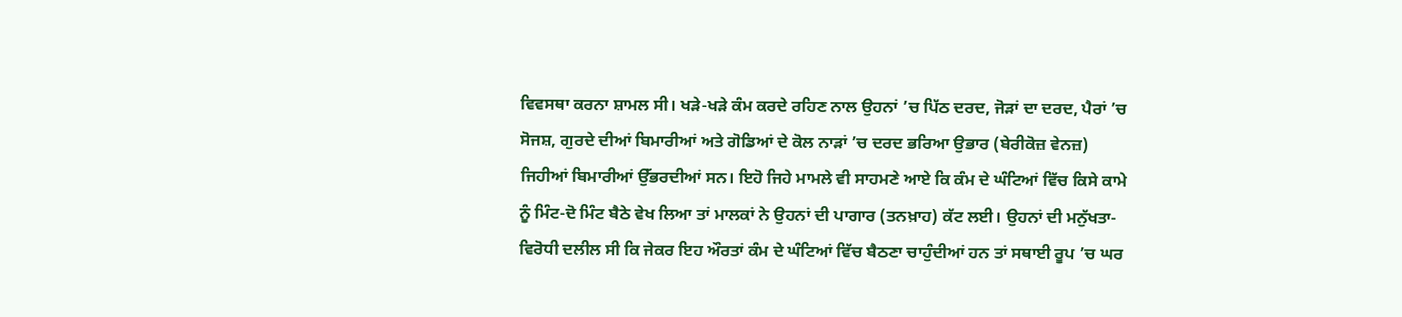ਵਿਵਸਥਾ ਕਰਨਾ ਸ਼ਾਮਲ ਸੀ। ਖੜੇ-ਖੜੇ ਕੰਮ ਕਰਦੇ ਰਹਿਣ ਨਾਲ ਉਹਨਾਂ ’ਚ ਪਿੱਠ ਦਰਦ, ਜੋੜਾਂ ਦਾ ਦਰਦ, ਪੈਰਾਂ ’ਚ ਸੋਜਸ਼, ਗੁਰਦੇ ਦੀਆਂ ਬਿਮਾਰੀਆਂ ਅਤੇ ਗੋਡਿਆਂ ਦੇ ਕੋਲ ਨਾੜਾਂ ’ਚ ਦਰਦ ਭਰਿਆ ਉਭਾਰ (ਬੇਰੀਕੋਜ਼ ਵੇਨਜ਼) ਜਿਹੀਆਂ ਬਿਮਾਰੀਆਂ ਉੱਭਰਦੀਆਂ ਸਨ। ਇਹੋ ਜਿਹੇ ਮਾਮਲੇ ਵੀ ਸਾਹਮਣੇ ਆਏ ਕਿ ਕੰਮ ਦੇ ਘੰਟਿਆਂ ਵਿੱਚ ਕਿਸੇ ਕਾਮੇ ਨੂੰ ਮਿੰਟ-ਦੋ ਮਿੰਟ ਬੈਠੇ ਵੇਖ ਲਿਆ ਤਾਂ ਮਾਲਕਾਂ ਨੇ ਉਹਨਾਂ ਦੀ ਪਾਗਾਰ (ਤਨਖ਼ਾਹ) ਕੱਟ ਲਈ। ਉਹਨਾਂ ਦੀ ਮਨੁੱਖਤਾ-ਵਿਰੋਧੀ ਦਲੀਲ ਸੀ ਕਿ ਜੇਕਰ ਇਹ ਔਰਤਾਂ ਕੰਮ ਦੇ ਘੰਟਿਆਂ ਵਿੱਚ ਬੈਠਣਾ ਚਾਹੁੰਦੀਆਂ ਹਨ ਤਾਂ ਸਥਾਈ ਰੂਪ ’ਚ ਘਰ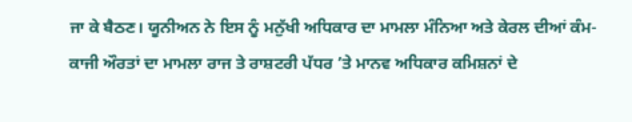ਜਾ ਕੇ ਬੈਠਣ। ਯੂਨੀਅਨ ਨੇ ਇਸ ਨੂੰ ਮਨੁੱਖੀ ਅਧਿਕਾਰ ਦਾ ਮਾਮਲਾ ਮੰਨਿਆ ਅਤੇ ਕੇਰਲ ਦੀਆਂ ਕੰਮ-ਕਾਜੀ ਔਰਤਾਂ ਦਾ ਮਾਮਲਾ ਰਾਜ ਤੇ ਰਾਸ਼ਟਰੀ ਪੱਧਰ ’ਤੇ ਮਾਨਵ ਅਧਿਕਾਰ ਕਮਿਸ਼ਨਾਂ ਦੇ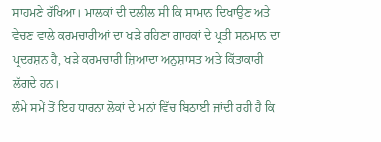ਸਾਹਮਣੇ ਰੱਖਿਆ। ਮਾਲਕਾਂ ਦੀ ਦਲੀਲ ਸੀ ਕਿ ਸਾਮਾਨ ਦਿਖਾਉਣ ਅਤੇ ਵੇਚਣ ਵਾਲੇ ਕਰਮਚਾਰੀਆਂ ਦਾ ਖੜੇ ਰਹਿਣਾ ਗਾਹਕਾਂ ਦੇ ਪ੍ਰਤੀ ਸਨਮਾਨ ਦਾ ਪ੍ਰਦਰਸ਼ਨ ਹੈ, ਖੜੇ ਕਰਮਚਾਰੀ ਜ਼ਿਆਦਾ ਅਨੁਸ਼ਾਸਤ ਅਤੇ ਕਿੱਤਾਕਾਰੀ ਲੱਗਦੇ ਹਨ।
ਲੰਮੇ ਸਮੇਂ ਤੋਂ ਇਹ ਧਾਰਨਾ ਲੋਕਾਂ ਦੇ ਮਨਾਂ ਵਿੱਚ ਬਿਠਾਈ ਜਾਂਦੀ ਰਹੀ ਹੈ ਕਿ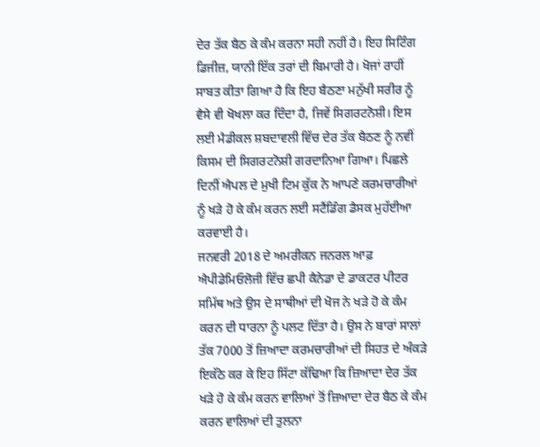ਦੇਰ ਤੱਕ ਬੈਠ ਕੇ ਕੰਮ ਕਰਨਾ ਸਹੀ ਨਹੀਂ ਹੈ। ਇਹ ਸਿਟਿੰਗ ਡਿਜੀਜ਼, ਯਾਨੀ ਇੱਕ ਤਰਾਂ ਦੀ ਬਿਮਾਰੀ ਹੈ। ਖੋਜਾਂ ਰਾਹੀਂ ਸਾਬਤ ਕੀਤਾ ਗਿਆ ਹੈ ਕਿ ਇਹ ਬੈਠਣਾ ਮਨੁੱਖੀ ਸਰੀਰ ਨੂੰ ਵੈਸੇ ਵੀ ਖੋਖਲਾ ਕਰ ਦਿੰਦਾ ਹੈ, ਜਿਵੇਂ ਸਿਗਰਟਨੋਸ਼ੀ। ਇਸ ਲਈ ਮੈਡੀਕਲ ਸ਼ਬਦਾਵਲੀ ਵਿੱਚ ਦੇਰ ਤੱਕ ਬੈਠਣ ਨੂੰ ਨਵੀਂ ਕਿਸਮ ਦੀ ਸਿਗਰਟਨੋਸ਼ੀ ਗਰਦਾਨਿਆ ਗਿਆ। ਪਿਛਲੇ ਦਿਨੀਂ ਐਪਲ ਦੇ ਮੁਖੀ ਟਿਮ ਕੁੱਕ ਨੇ ਆਪਣੇ ਕਰਮਚਾਰੀਆਂ ਨੂੰ ਖੜੇ ਹੋ ਕੇ ਕੰਮ ਕਰਨ ਲਈ ਸਟੈਂਡਿੰਗ ਡੈਸਕ ਮੁਹੱਈਆ ਕਰਵਾਈ ਹੈ।
ਜਨਵਰੀ 2018 ਦੇ ਅਮਰੀਕਨ ਜਨਰਲ ਆਫ਼ ਐਪੀਡੇਮਿਓਲੋਜੀ ਵਿੱਚ ਛਪੀ ਕੈਨੇਡਾ ਦੇ ਡਾਕਟਰ ਪੀਟਰ ਸਮਿੱਥ ਅਤੇ ਉਸ ਦੇ ਸਾਥੀਆਂ ਦੀ ਖੋਜ ਨੇ ਖੜੇ ਹੋ ਕੇ ਕੰਮ ਕਰਨ ਦੀ ਧਾਰਨਾ ਨੂੰ ਪਲਟ ਦਿੱਤਾ ਹੈ। ਉਸ ਨੇ ਬਾਰਾਂ ਸਾਲਾਂ ਤੱਕ 7000 ਤੋਂ ਜ਼ਿਆਦਾ ਕਰਮਚਾਰੀਆਂ ਦੀ ਸਿਹਤ ਦੇ ਅੰਕੜੇ ਇਕੱਠੇ ਕਰ ਕੇ ਇਹ ਸਿੱਟਾ ਕੱਢਿਆ ਕਿ ਜ਼ਿਆਦਾ ਦੇਰ ਤੱਕ ਖੜੇ ਹੋ ਕੇ ਕੰਮ ਕਰਨ ਵਾਲਿਆਂ ਤੋਂ ਜ਼ਿਆਦਾ ਦੇਰ ਬੈਠ ਕੇ ਕੰਮ ਕਰਨ ਵਾਲਿਆਂ ਦੀ ਤੁਲਨਾ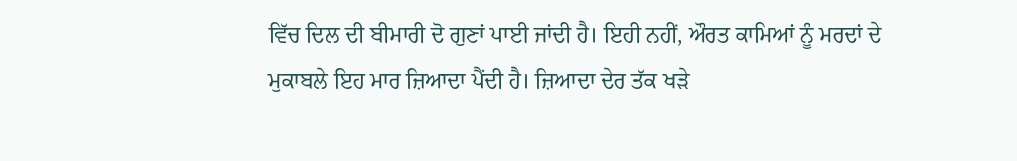ਵਿੱਚ ਦਿਲ ਦੀ ਬੀਮਾਰੀ ਦੋ ਗੁਣਾਂ ਪਾਈ ਜਾਂਦੀ ਹੈ। ਇਹੀ ਨਹੀਂ, ਔਰਤ ਕਾਮਿਆਂ ਨੂੰ ਮਰਦਾਂ ਦੇ ਮੁਕਾਬਲੇ ਇਹ ਮਾਰ ਜ਼ਿਆਦਾ ਪੈਂਦੀ ਹੈ। ਜ਼ਿਆਦਾ ਦੇਰ ਤੱਕ ਖੜੇ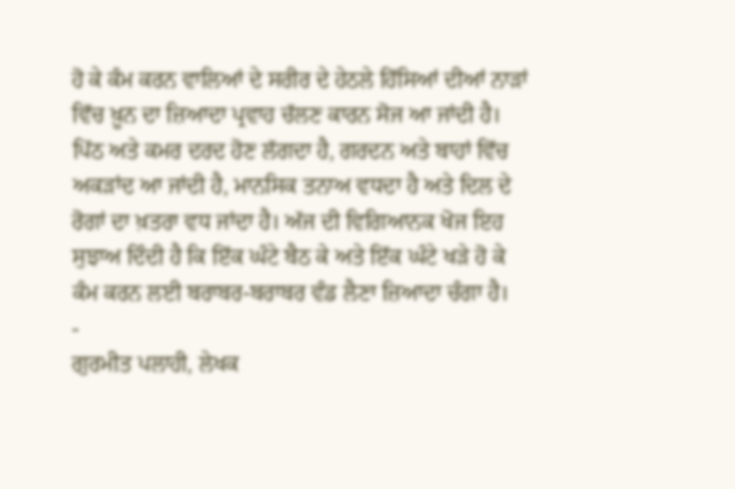ਹੋ ਕੇ ਕੰਮ ਕਰਨ ਵਾਲਿਆਂ ਦੇ ਸਰੀਰ ਦੇ ਹੇਠਲੇ ਹਿੱਸਿਆਂ ਦੀਆਂ ਨਾੜਾਂ ਵਿੱਚ ਖ਼ੂਨ ਦਾ ਜ਼ਿਆਦਾ ਪ੍ਰਵਾਹ ਚੱਲਣ ਕਾਰਨ ਸੋਜ ਆ ਜਾਂਦੀ ਹੈ। ਪਿੱਠ ਅਤੇ ਕਮਰ ਦਰਦ ਹੋਣ ਲੱਗਦਾ ਹੈ, ਗਰਦਨ ਅਤੇ ਬਾਹਾਂ ਵਿੱਚ ਅਕੜਾਂਦ ਆ ਜਾਂਦੀ ਹੈ, ਮਾਨਸਿਕ ਤਨਾਅ ਵਧਦਾ ਹੈ ਅਤੇ ਦਿਲ ਦੇ ਰੋਗਾਂ ਦਾ ਖ਼ਤਰਾ ਵਧ ਜਾਂਦਾ ਹੈ। ਅੱਜ ਦੀ ਵਿਗਿਆਨਕ ਖੋਜ ਇਹ ਸੁਝਾਅ ਦਿੰਦੀ ਹੈ ਕਿ ਇੱਕ ਘੰਟੇ ਬੈਠ ਕੇ ਅਤੇ ਇੱਕ ਘੰਟੇ ਖੜੇ ਹੋ ਕੇ ਕੰਮ ਕਰਨ ਲਈ ਬਰਾਬਰ-ਬਰਾਬਰ ਵੰਡ ਲੈਣਾ ਜ਼ਿਆਦਾ ਚੰਗਾ ਹੈ।
-
ਗੁਰਮੀਤ ਪਲਾਹੀ, ਲੇਖਕ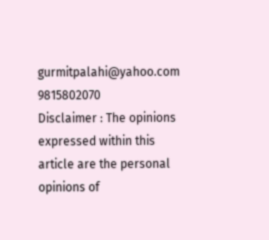gurmitpalahi@yahoo.com
9815802070
Disclaimer : The opinions expressed within this article are the personal opinions of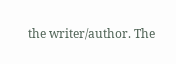the writer/author. The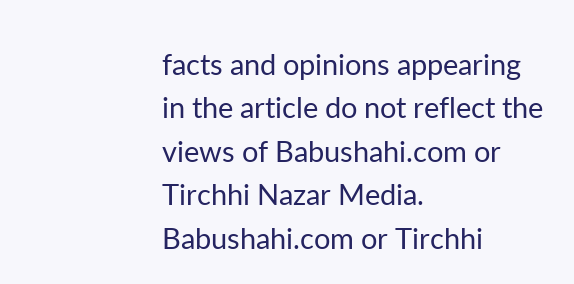facts and opinions appearing in the article do not reflect the views of Babushahi.com or Tirchhi Nazar Media. Babushahi.com or Tirchhi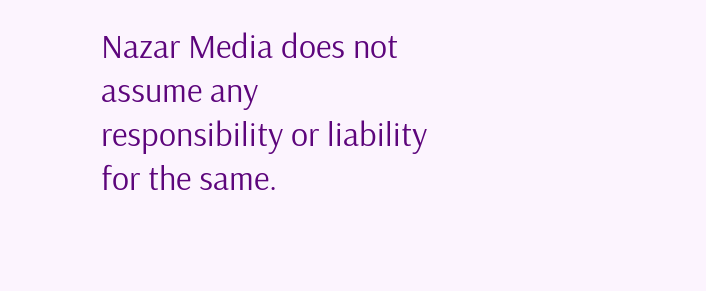Nazar Media does not assume any responsibility or liability for the same.